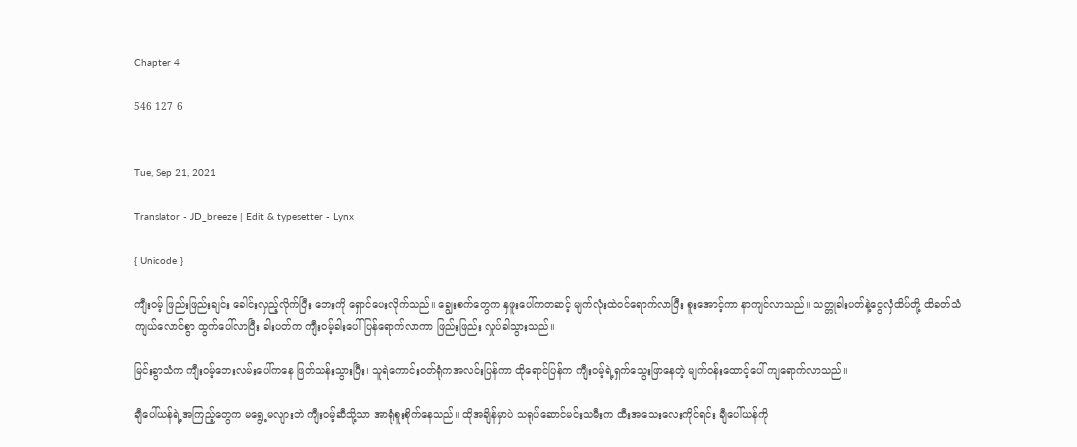Chapter 4

546 127 6


Tue, Sep 21, 2021

Translator - JD_breeze | Edit & typesetter - Lynx

{ Unicode }

ကျီးဝမ့် ဖြည်းဖြည်းချင်း ခေါင်းလှည့်လိုက်ပြီး ဘေးကို ရှောင်ပေးလိုက်သည်။ ချွေးစက်တွေက နှဖူးပေါ်ကတဆင့် မျက်လုံးထဲဝင်ရောက်လာပြီး စူးအောင့်ကာ နာကျင်လာသည်။ သတ္တုခါးပတ်နဲ့ငွေ‌လှံထိပ်တို့ ထိခတ်သံ ကျယ်လောင်စွာ ထွက်ပေါ်လာပြီး ခါးပတ်က ကျီးဝမ့်ခါးပေါ် ပြန်ရောက်လာကာ ဖြည်းဖြည်း လှုပ်ခါသွားသည်။

မြင်းခွာသံက ကျီးဝမ့်ဘေးလမ်းပေါ်ကနေ ဖြတ်သန်းသွားပြီး၊ သူရဲကောင်းဝတ်ရုံကအလင်းပြန်ကာ ထိုရောင်ပြန်က ကျီးဝမ့်ရဲ့ရှက်သွေးဖြာနေတဲ့ မျက်ဝန်းထောင့်ပေါ် ကျရောက်လာသည်။

ချီပေါ်ယန်ရဲ့အကြည့်တွေက မရွေ့မလျားဘဲ ကျီးဝမ့်ဆီသို့သာ အာရုံစူးစိုက်နေသည်။ ထိုအချိန်မှာပဲ သရုပ်ဆောင်မင်းသမီးက ထီးအသေးလေးကိုင်ရင်း ချီပေါ်ယန်ကို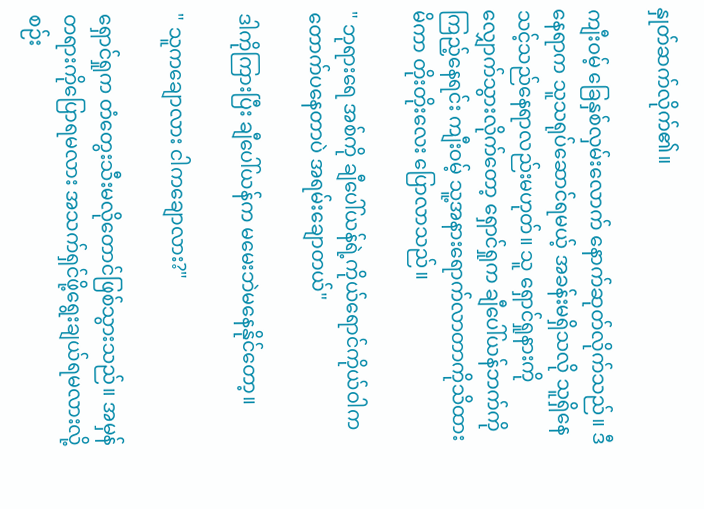နှုတ်ဆက်လိုက်၏။

ကျီးဝမ့် ခြေနှစ်လှမ်းလောက် နောက်ဆုတ်လိုက်သည်။ ဒီနေရာက သူသရုပ်ဆောင်ရမယ့် အခန်းမရှိသလို သူရှိနေသင့်သည်နေရာလည်းမဟုတ်။ သူ ရှောင်ရှုနားကို လျှောက်သွားလိုက်တော့ ရှောင်ရှုက ချီပေါ်ယန်ဘက်ကိုကြည့်နေရင်း ကျီးဝမ့် သူ့အနားရောက်လာတာကိုသိထားမိကာ တိုးတိုးလေး ပြောလာသည်။

" ဘုရားရေ အစ်ကို ချီပေါ်ယန်ရဲ့ကိုယ်ရောင်ကိုယ်ဝါက တောက်ပနေတာပဲ အရမ်းချောတယ်"

ဒါကိုကြားပြီး ချီပေါ်ယန်က မမေးဘဲမနေနိုင်တော့။

" သူကချောလား ငါကချောလား?"

ရှောင်ရှုက တံတွေးသီးမလိုတောင်ဖြစ်သွားသည်။ အမှန်တရားကိုပြောရမလား အသက်ရှင်ဖို့ရွေးချယ်ရမလားလို့စဉ်း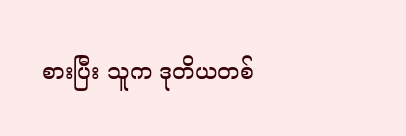စားပြီး သူက ဒုတိယတစ်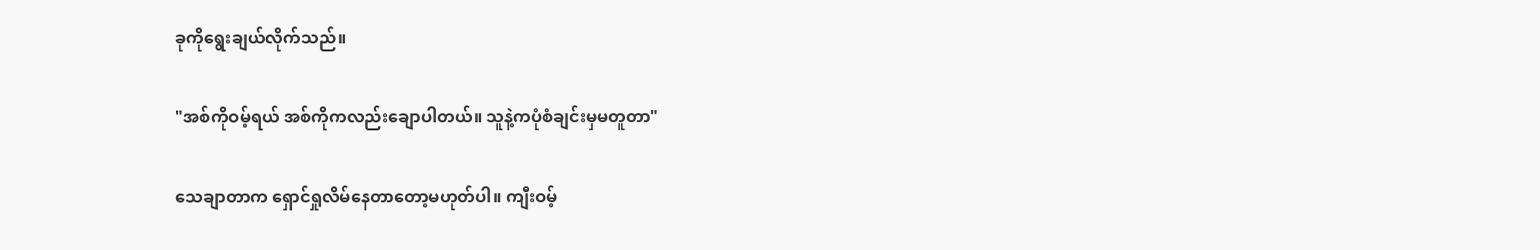ခုကိုရွေးချယ်လိုက်သည်။

"အစ်ကိုဝမ့်ရယ် အစ်ကိုကလည်းချောပါတယ်။ သူနဲ့ကပုံစံချင်းမှမတူတာ"

သေချာတာက ရှောင်ရှုလိမ်နေတာတော့မဟုတ်ပါ။ ကျီးဝမ့်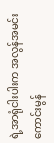ရဲ့အာရုံငါးပါးက အလွန်အမင်းကောင်းမွန်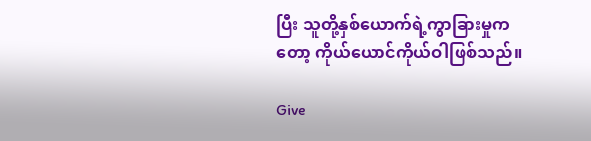ပြီး သူတို့နှစ်ယောက်ရဲ့ကွာခြားမှုကတော့ ကိုယ်ယောင်ကိုယ်ဝါဖြစ်သည်။

Give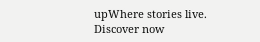upWhere stories live. Discover now